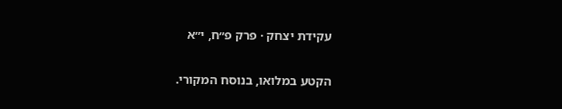עקידת יצחק · פרק פ״ח, י״א

הקטע במלואו, בנוסח המקורי.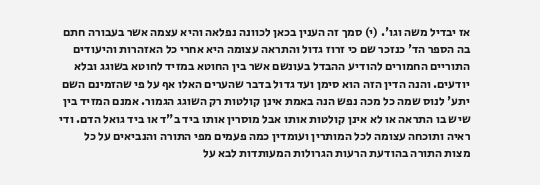אז יבדיל משה וגו'. (י) סמך זה הענין בכאן לכוונה נפלאה והיא עצמה אשר בעבורה חתם בה הספר הד' כנזכר שם כי זרוז גדול והתראה עצומה היא אחרי כל האזהרות והיעודים התוריים החמורים להודיע ההבדל בעונשם אשר בין החוטא במזיד לחוטא בשוגג ובלא יודעים. והנה הדין הזה הוא סימן ועד גדול בדבר שהערים האלו אף על פי שהזמינם השם יתע' לנוס שמה כל מכה נפש הנה באמת אינן קולטות רק השוגג הגמור. אמנם המזיד בין שיש בו התראה או לא אינן קולטות אותו אבל מוסרין אותו ביד ב"ד או ביד גואל הדם. ודי ראיה ותוכחה עצומה לכל המותרין ועומדין כמה פעמים מפי התורה והנביאים על כל מצות התורה בהודעת הרעות הגרולות המעותדות לבא על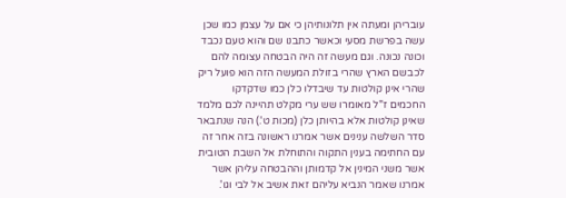עובריהן ומעתה אין תלונותיהן כי אם על עצמן כמו שכן עשה בפרשת מסעי וכאשר כתבנו שם והוא טעם נכבד וכונה נכונה. וגם מעשה זה היה הבטחה עצומה להם לכבשם הארץ שהרי בזולת המעשה הזה הוא פועל ריק שהרי אינן קולטות עד שיבדלו כלן כמו שדקדקו החכמים ז"ל מאומרו שש ערי מקלט תהיינה לכם מלמד שאינן קולטות אלא בהיותן כלן (מכות ט'.) הנה שנתבאר סדר השלשה ענינים אשר אמרנו ראשונה בזה אחר זה עם החתימה בענין התקוה והתוחלת אל השבת הטובית אשר משני המינין אל קדמותן וההבטחה עליהן אשר אמרנו שאמר הנביא עליהם זאת אשיב אל לבי וגו'.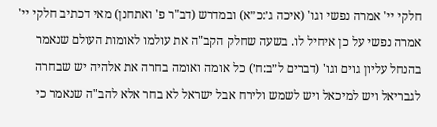חלקי יי' אמרה נפשי וגו' (איכה ג׳:כ״א) ובמדרש (דב"ר פ' ואתחנן) מאי דכתיב חלקי יי' אמרה נפשי על כן איחיל לו. בשעה שחלק הקב"ה את עולמו לאומות העולם שנאמר בהנחל עליון גוים וגו' (דברים ל״ב:ח׳) כל אומה ואומה בחרה את אלהיה יש שבחרה לגבריאל ויש למיכאל ויש לשמש ולירח אבל ישראל לא בחר אלא להב"ה שנאמר כי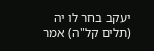יעקב בחר לו יה (תלים קל"ה) אמר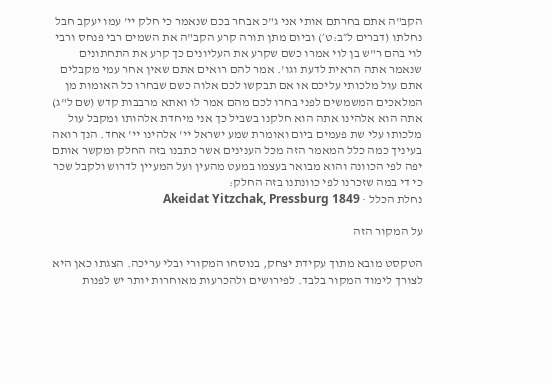הקב"ה אתם בחרתם אותי אני ג"כ אבחר בכם שנאמר כי חלק יי' עמו יעקב חבל נחלתו (דברים ל״ב:ט׳) וביום מתן תורה קרע הקב"ה את השמים רבי פנחס ורבי לוי בהם ר"ש בן לוי אמרו כשם שקרע את העליונים כך קרע את התחתונים שנאמר אתה הראית לדעת וגו'. אמר להם רואים אתם שאין אחר עמי מקבלים אתם עול מלכותי עליכם או אם תבקשו לכם אלוה כשם שבחרו כל האומות מן המלאכים המשמשים לפני בחרו לכם מהם אמר לו ואתא מרבבות קדש (שם ל"ג) אתה הוא אלהינו אתה הוא חלקנו בשביל כך אני מיחדת אלהותו ומקבל עול מלכותו עלי שת פעמים ביום ואומרת שמע ישראל יי' אלהינו יי' אחד. הנך רואה בעיניך כמה כלל המאמר הזה מכל הענינים אשר כתבנו בזה החלק ומקשר אותם יפה לפי הכוונה והוא מבואר בעצמו במעט מהעין ועל המעיין לדרוש ולקבל שכר כי די במה שזכרנו לפי כוונתנו בזה החלק:
נחלת הכלל · Akeidat Yitzchak, Pressburg 1849

על המקור הזה

הטקסט מובא מתוך עקידת יצחק, בנוסחו המקורי ובלי עריכה. הצגתו כאן היא לצורך לימוד המקור בלבד. לפירושים ולהכרעות מאוחרות יותר יש לפנות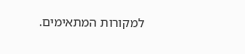למקורות המתאימים.